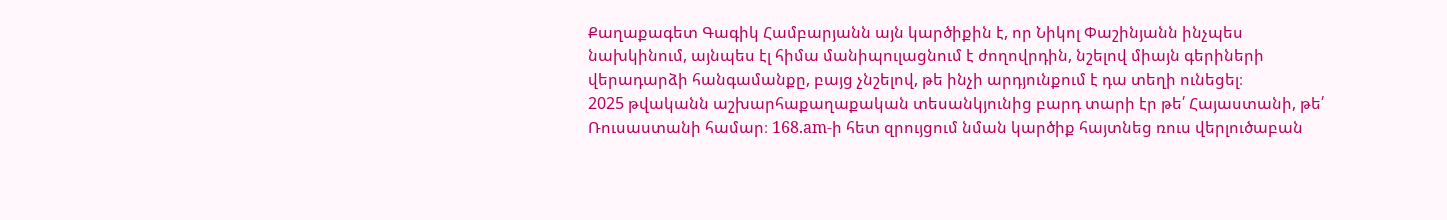Քաղաքագետ Գագիկ Համբարյանն այն կարծիքին է, որ Նիկոլ Փաշինյանն ինչպես նախկինում, այնպես էլ հիմա մանիպուլացնում է ժողովրդին, նշելով միայն գերիների վերադարձի հանգամանքը, բայց չնշելով, թե ինչի արդյունքում է դա տեղի ունեցել։
2025 թվականն աշխարհաքաղաքական տեսանկյունից բարդ տարի էր թե՛ Հայաստանի, թե՛ Ռուսաստանի համար։ 168.am-ի հետ զրույցում նման կարծիք հայտնեց ռուս վերլուծաբան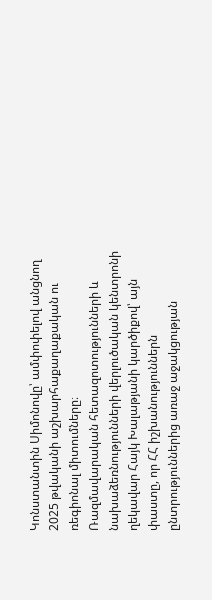Կոնստանտին Սիմոնովը՝ ամփոփելով անցնող 2025 թվականի աշխարհաքաղաքական ու ռեգիոնալ միտումները։
Ռազմավարական հետազոտությունների և նախաձեռնությունների վերլուծական կենտրոնի ղեկավար Հայկ Խալաթյանի կարծիքով՝ այն փաստը, որ ՀՀ իշխանություններն ընտրություններից առաջ աջակցության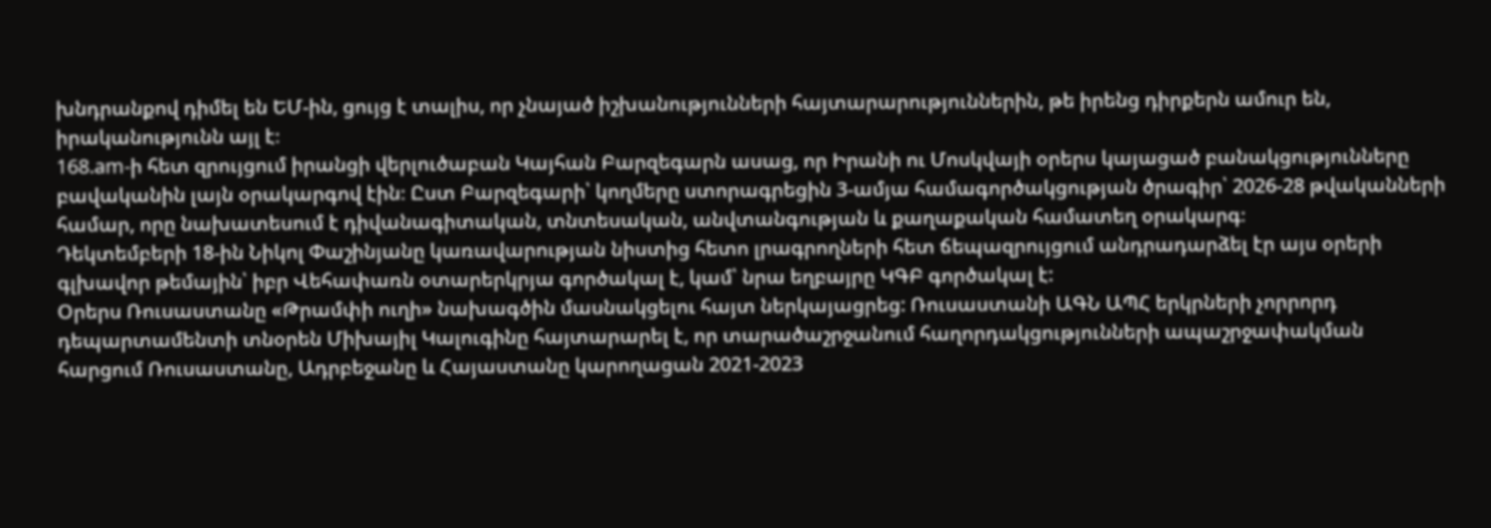խնդրանքով դիմել են ԵՄ-ին, ցույց է տալիս, որ չնայած իշխանությունների հայտարարություններին, թե իրենց դիրքերն ամուր են, իրականությունն այլ է։
168.am-ի հետ զրույցում իրանցի վերլուծաբան Կայհան Բարզեգարն ասաց, որ Իրանի ու Մոսկվայի օրերս կայացած բանակցությունները բավականին լայն օրակարգով էին։ Ըստ Բարզեգարի՝ կողմերը ստորագրեցին 3-ամյա համագործակցության ծրագիր՝ 2026-28 թվականների համար, որը նախատեսում է դիվանագիտական, տնտեսական, անվտանգության և քաղաքական համատեղ օրակարգ։
Դեկտեմբերի 18-ին Նիկոլ Փաշինյանը կառավարության նիստից հետո լրագրողների հետ ճեպազրույցում անդրադարձել էր այս օրերի գլխավոր թեմային՝ իբր Վեհափառն օտարերկրյա գործակալ է, կամ՝ նրա եղբայրը ԿԳԲ գործակալ է:
Օրերս Ռուսաստանը «Թրամփի ուղի» նախագծին մասնակցելու հայտ ներկայացրեց: Ռուսաստանի ԱԳՆ ԱՊՀ երկրների չորրորդ դեպարտամենտի տնօրեն Միխայիլ Կալուգինը հայտարարել է, որ տարածաշրջանում հաղորդակցությունների ապաշրջափակման հարցում Ռուսաստանը, Ադրբեջանը և Հայաստանը կարողացան 2021-2023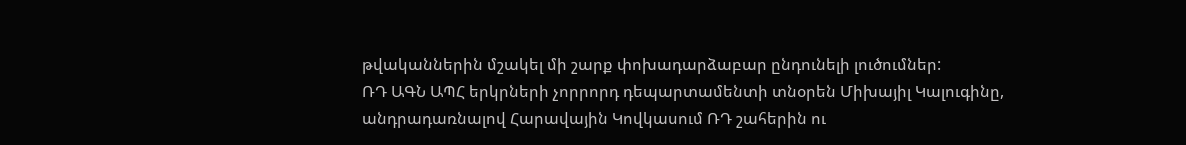թվականներին մշակել մի շարք փոխադարձաբար ընդունելի լուծումներ:
ՌԴ ԱԳՆ ԱՊՀ երկրների չորրորդ դեպարտամենտի տնօրեն Միխայիլ Կալուգինը, անդրադառնալով Հարավային Կովկասում ՌԴ շահերին ու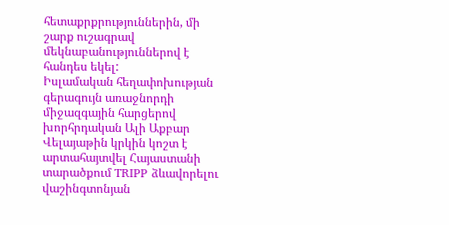հետաքրքրություններին, մի շարք ուշագրավ մեկնաբանություններով է հանդես եկել:
Իսլամական հեղափոխության գերագույն առաջնորդի միջազգային հարցերով խորհրդական Ալի Աքբար Վելայաթին կրկին կոշտ է արտահայտվել Հայաստանի տարածքում TRIPP ձևավորելու վաշինգտոնյան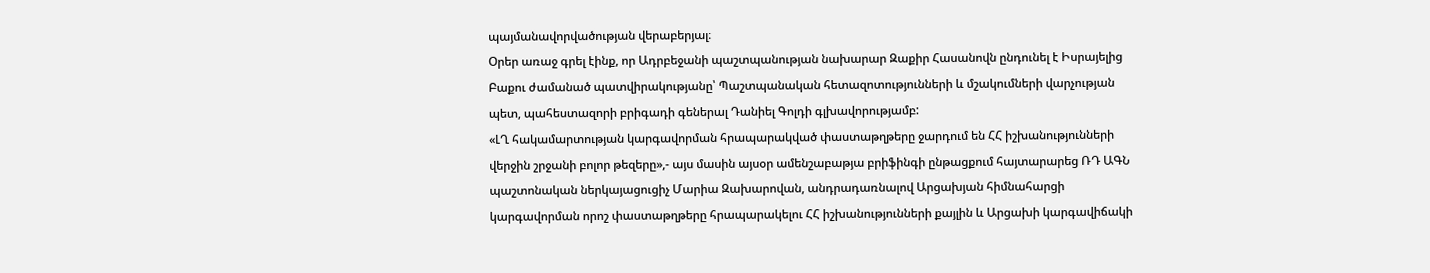պայմանավորվածության վերաբերյալ։
Օրեր առաջ գրել էինք, որ Ադրբեջանի պաշտպանության նախարար Զաքիր Հասանովն ընդունել է Իսրայելից Բաքու ժամանած պատվիրակությանը՝ Պաշտպանական հետազոտությունների և մշակումների վարչության պետ, պահեստազորի բրիգադի գեներալ Դանիել Գոլդի գլխավորությամբ:
«ԼՂ հակամարտության կարգավորման հրապարակված փաստաթղթերը ջարդում են ՀՀ իշխանությունների վերջին շրջանի բոլոր թեզերը»,- այս մասին այսօր ամենշաբաթյա բրիֆինգի ընթացքում հայտարարեց ՌԴ ԱԳՆ պաշտոնական ներկայացուցիչ Մարիա Զախարովան, անդրադառնալով Արցախյան հիմնահարցի կարգավորման որոշ փաստաթղթերը հրապարակելու ՀՀ իշխանությունների քայլին և Արցախի կարգավիճակի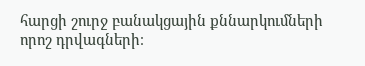հարցի շուրջ բանակցային քննարկումների որոշ դրվագների։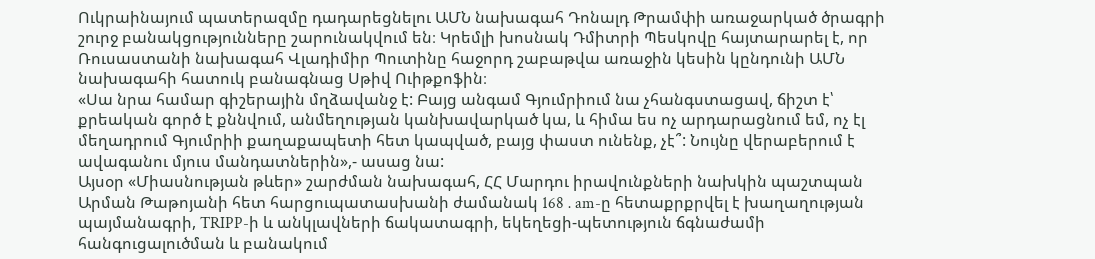Ուկրաինայում պատերազմը դադարեցնելու ԱՄՆ նախագահ Դոնալդ Թրամփի առաջարկած ծրագրի շուրջ բանակցությունները շարունակվում են։ Կրեմլի խոսնակ Դմիտրի Պեսկովը հայտարարել է, որ Ռուսաստանի նախագահ Վլադիմիր Պուտինը հաջորդ շաբաթվա առաջին կեսին կընդունի ԱՄՆ նախագահի հատուկ բանագնաց Սթիվ Ուիթքոֆին։
«Սա նրա համար գիշերային մղձավանջ է: Բայց անգամ Գյումրիում նա չհանգստացավ, ճիշտ է՝ քրեական գործ է քննվում, անմեղության կանխավարկած կա, և հիմա ես ոչ արդարացնում եմ, ոչ էլ մեղադրում Գյումրիի քաղաքապետի հետ կապված, բայց փաստ ունենք, չէ՞: Նույնը վերաբերում է ավագանու մյուս մանդատներին»,- ասաց նա:
Այսօր «Միասնության թևեր» շարժման նախագահ, ՀՀ Մարդու իրավունքների նախկին պաշտպան Արման Թաթոյանի հետ հարցուպատասխանի ժամանակ 168․am-ը հետաքրքրվել է խաղաղության պայմանագրի, TRIPP-ի և անկլավների ճակատագրի, եկեղեցի-պետություն ճգնաժամի հանգուցալուծման և բանակում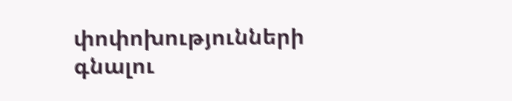փոփոխությունների գնալու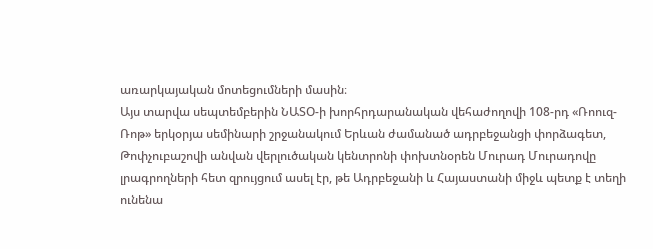առարկայական մոտեցումների մասին։
Այս տարվա սեպտեմբերին ՆԱՏՕ-ի խորհրդարանական վեհաժողովի 108-րդ «Ռոուզ-Ռոթ» երկօրյա սեմինարի շրջանակում Երևան ժամանած ադրբեջանցի փորձագետ, Թոփչուբաշովի անվան վերլուծական կենտրոնի փոխտնօրեն Մուրադ Մուրադովը լրագրողների հետ զրույցում ասել էր, թե Ադրբեջանի և Հայաստանի միջև պետք է տեղի ունենա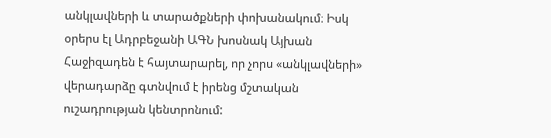անկլավների և տարածքների փոխանակում։ Իսկ օրերս էլ Ադրբեջանի ԱԳՆ խոսնակ Այխան Հաջիզադեն է հայտարարել, որ չորս «անկլավների» վերադարձը գտնվում է իրենց մշտական ուշադրության կենտրոնում: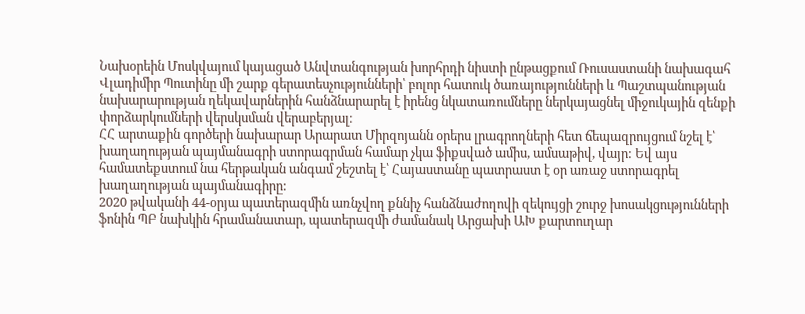Նախօրեին Մոսկվայում կայացած Անվտանգության խորհրդի նիստի ընթացքում Ռուսաստանի նախագահ Վլադիմիր Պուտինը մի շարք գերատեսչությունների՝ բոլոր հատուկ ծառայությունների և Պաշտպանության նախարարության ղեկավարներին հանձնարարել է իրենց նկատառումները ներկայացնել միջուկային զենքի փորձարկումների վերսկսման վերաբերյալ։
ՀՀ արտաքին գործերի նախարար Արարատ Միրզոյանն օրերս լրագրողների հետ ճեպազրույցում նշել է՝ խաղաղության պայմանագրի ստորագրման համար չկա ֆիքսված ամիս, ամսաթիվ, վայր: Եվ այս համատեքստում նա հերթական անգամ շեշտել է՝ Հայաստանը պատրաստ է օր առաջ ստորագրել խաղաղության պայմանագիրը:
2020 թվականի 44-օրյա պատերազմին առնչվող քննիչ հանձնաժողովի զեկույցի շուրջ խոսակցությունների ֆոնին ՊԲ նախկին հրամանատար, պատերազմի ժամանակ Արցախի ԱԽ քարտուղար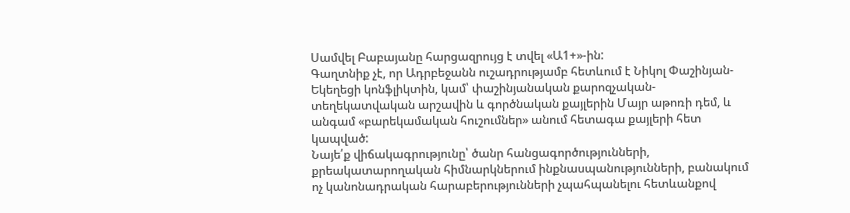Սամվել Բաբայանը հարցազրույց է տվել «Ա1+»-ին:
Գաղտնիք չէ, որ Ադրբեջանն ուշադրությամբ հետևում է Նիկոլ Փաշինյան-Եկեղեցի կոնֆլիկտին, կամ՝ փաշինյանական քարոզչական-տեղեկատվական արշավին և գործնական քայլերին Մայր աթոռի դեմ, և անգամ «բարեկամական հուշումներ» անում հետագա քայլերի հետ կապված:
Նայե՛ք վիճակագրությունը՝ ծանր հանցագործությունների, քրեակատարողական հիմնարկներում ինքնասպանությունների, բանակում ոչ կանոնադրական հարաբերությունների չպահպանելու հետևանքով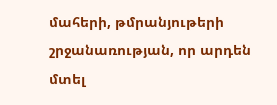մահերի, թմրանյութերի շրջանառության, որ արդեն մտել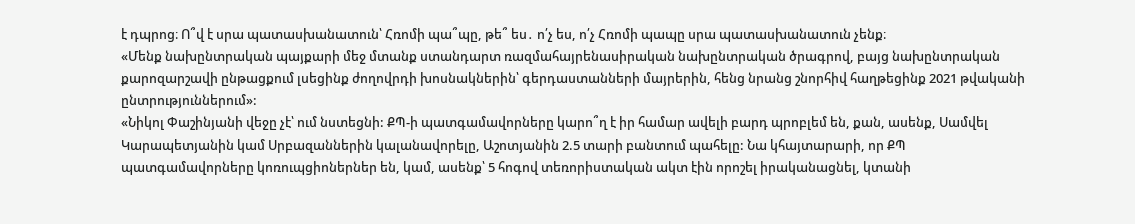է դպրոց։ Ո՞վ է սրա պատասխանատուն՝ Հռոմի պա՞պը, թե՞ ես․ ո՛չ ես, ո՛չ Հռոմի պապը սրա պատասխանատուն չենք։
«Մենք նախընտրական պայքարի մեջ մտանք ստանդարտ ռազմահայրենասիրական նախընտրական ծրագրով, բայց նախընտրական քարոզարշավի ընթացքում լսեցինք ժողովրդի խոսնակներին՝ գերդաստանների մայրերին, հենց նրանց շնորհիվ հաղթեցինք 2021 թվականի ընտրություններում»:
«Նիկոլ Փաշինյանի վեջը չէ՝ ում նստեցնի: ՔՊ-ի պատգամավորները կարո՞ղ է իր համար ավելի բարդ պրոբլեմ են, քան, ասենք, Սամվել Կարապետյանին կամ Սրբազաններին կալանավորելը, Աշոտյանին 2.5 տարի բանտում պահելը: Նա կհայտարարի, որ ՔՊ պատգամավորները կոռուպցիոներներ են, կամ, ասենք՝ 5 հոգով տեռորիստական ակտ էին որոշել իրականացնել, կտանի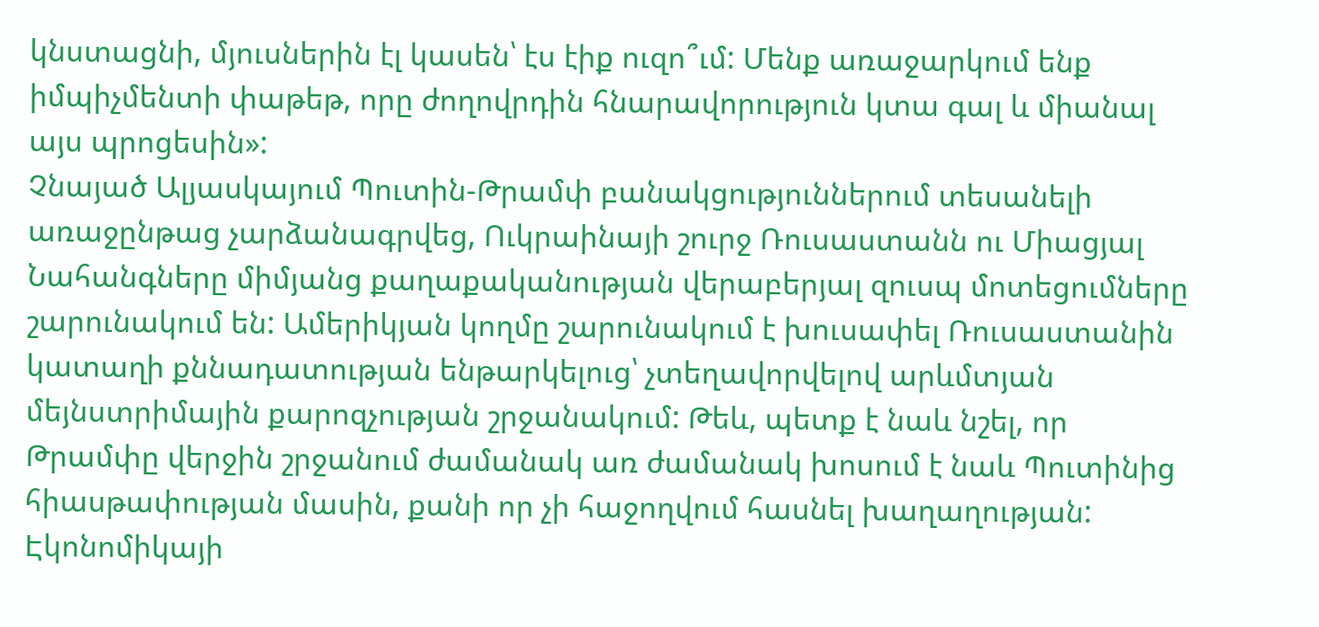կնստացնի, մյուսներին էլ կասեն՝ էս էիք ուզո՞ւմ: Մենք առաջարկում ենք իմպիչմենտի փաթեթ, որը ժողովրդին հնարավորություն կտա գալ և միանալ այս պրոցեսին»:
Չնայած Ալյասկայում Պուտին-Թրամփ բանակցություններում տեսանելի առաջընթաց չարձանագրվեց, Ուկրաինայի շուրջ Ռուսաստանն ու Միացյալ Նահանգները միմյանց քաղաքականության վերաբերյալ զուսպ մոտեցումները շարունակում են: Ամերիկյան կողմը շարունակում է խուսափել Ռուսաստանին կատաղի քննադատության ենթարկելուց՝ չտեղավորվելով արևմտյան մեյնստրիմային քարոզչության շրջանակում: Թեև, պետք է նաև նշել, որ Թրամփը վերջին շրջանում ժամանակ առ ժամանակ խոսում է նաև Պուտինից հիասթափության մասին, քանի որ չի հաջողվում հասնել խաղաղության:
Էկոնոմիկայի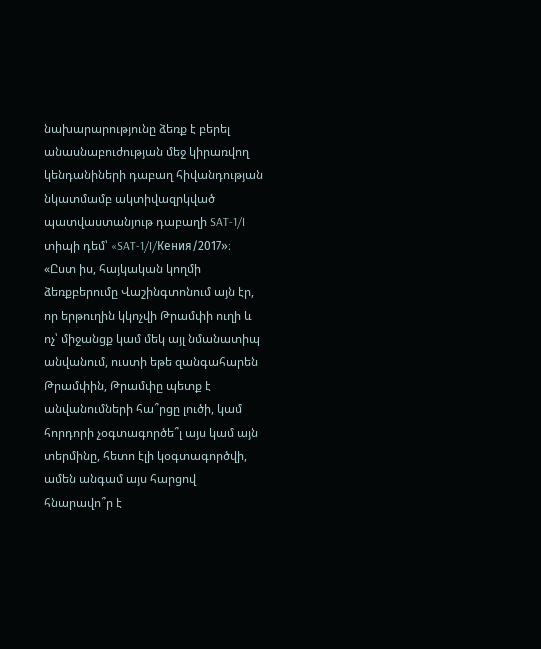նախարարությունը ձեռք է բերել անասնաբուժության մեջ կիրառվող կենդանիների դաբաղ հիվանդության նկատմամբ ակտիվազրկված պատվաստանյութ դաբաղի SAT-1/I տիպի դեմ՝ «SAT-1/I/Кения/2017»։
«Ըստ իս, հայկական կողմի ձեռքբերումը Վաշինգտոնում այն էր, որ երթուղին կկոչվի Թրամփի ուղի և ոչ՝ միջանցք կամ մեկ այլ նմանատիպ անվանում, ուստի եթե զանգահարեն Թրամփին, Թրամփը պետք է անվանումների հա՞րցը լուծի, կամ հորդորի չօգտագործե՞լ այս կամ այն տերմինը, հետո էլի կօգտագործվի, ամեն անգամ այս հարցով հնարավո՞ր է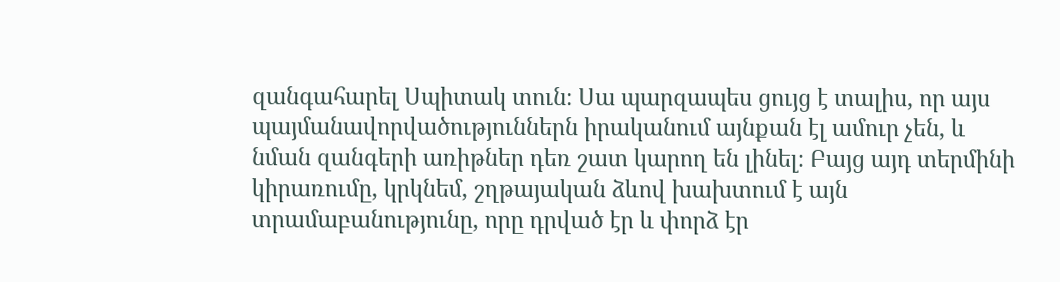զանգահարել Սպիտակ տուն։ Սա պարզապես ցույց է տալիս, որ այս պայմանավորվածություններն իրականում այնքան էլ ամուր չեն, և նման զանգերի առիթներ դեռ շատ կարող են լինել։ Բայց այդ տերմինի կիրառումը, կրկնեմ, շղթայական ձևով խախտում է այն տրամաբանությունը, որը դրված էր և փորձ էր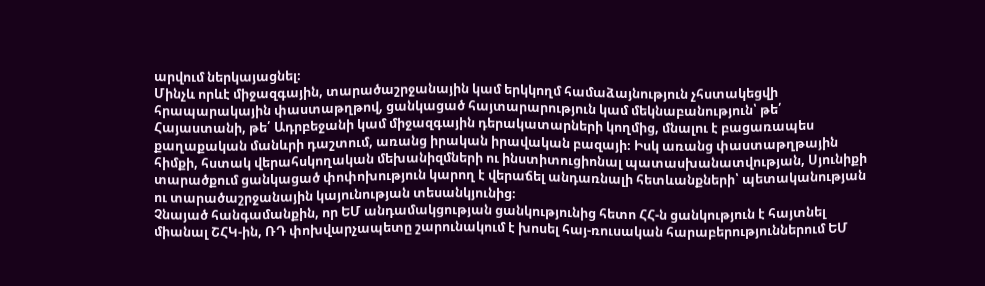արվում ներկայացնել։
Մինչև որևէ միջազգային, տարածաշրջանային կամ երկկողմ համաձայնություն չհստակեցվի հրապարակային փաստաթղթով, ցանկացած հայտարարություն կամ մեկնաբանություն՝ թե՛ Հայաստանի, թե՛ Ադրբեջանի կամ միջազգային դերակատարների կողմից, մնալու է բացառապես քաղաքական մանևրի դաշտում, առանց իրական իրավական բազայի։ Իսկ առանց փաստաթղթային հիմքի, հստակ վերահսկողական մեխանիզմների ու ինստիտուցիոնալ պատասխանատվության, Սյունիքի տարածքում ցանկացած փոփոխություն կարող է վերաճել անդառնալի հետևանքների՝ պետականության ու տարածաշրջանային կայունության տեսանկյունից։
Չնայած հանգամանքին, որ ԵՄ անդամակցության ցանկությունից հետո ՀՀ-ն ցանկություն է հայտնել միանալ ՇՀԿ-ին, ՌԴ փոխվարչապետը շարունակում է խոսել հայ-ռուսական հարաբերություններում ԵՄ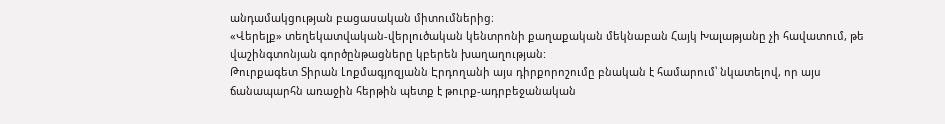անդամակցության բացասական միտումներից։
«Վերելք» տեղեկատվական-վերլուծական կենտրոնի քաղաքական մեկնաբան Հայկ Խալաթյանը չի հավատում, թե վաշինգտոնյան գործընթացները կբերեն խաղաղության:
Թուրքագետ Տիրան Լոքմագյոզյանն Էրդողանի այս դիրքորոշումը բնական է համարում՝ նկատելով, որ այս ճանապարհն առաջին հերթին պետք է թուրք-ադրբեջանական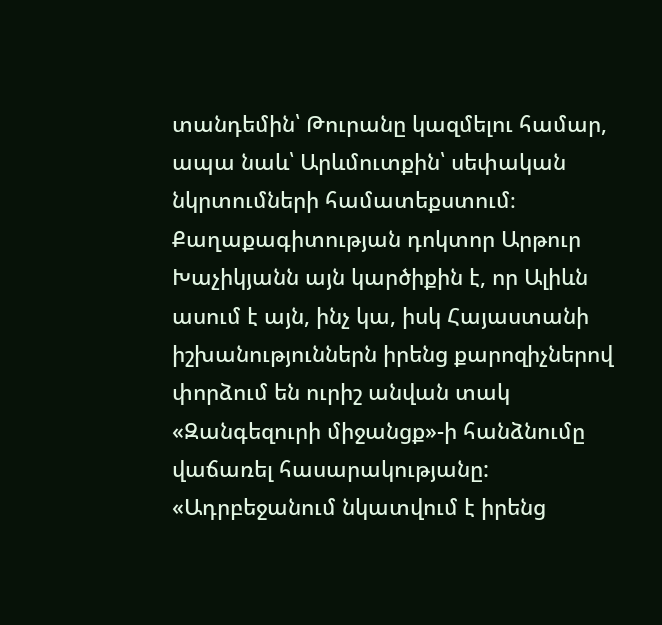տանդեմին՝ Թուրանը կազմելու համար, ապա նաև՝ Արևմուտքին՝ սեփական նկրտումների համատեքստում։
Քաղաքագիտության դոկտոր Արթուր Խաչիկյանն այն կարծիքին է, որ Ալիևն ասում է այն, ինչ կա, իսկ Հայաստանի իշխանություններն իրենց քարոզիչներով փորձում են ուրիշ անվան տակ «Զանգեզուրի միջանցք»-ի հանձնումը վաճառել հասարակությանը:
«Ադրբեջանում նկատվում է իրենց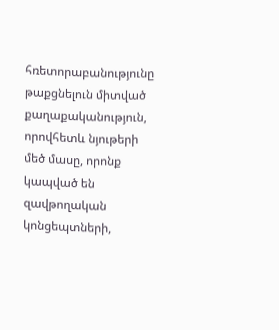հռետորաբանությունը թաքցնելուն միտված քաղաքականություն, որովհետև նյութերի մեծ մասը, որոնք կապված են զավթողական կոնցեպտների,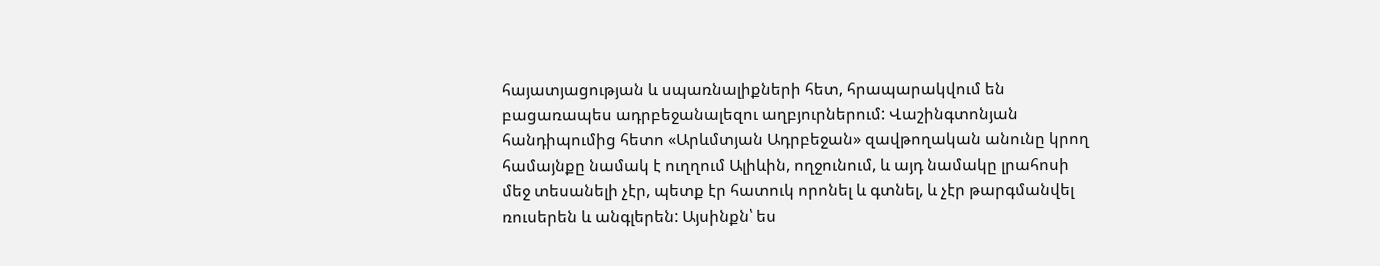հայատյացության և սպառնալիքների հետ, հրապարակվում են բացառապես ադրբեջանալեզու աղբյուրներում: Վաշինգտոնյան հանդիպումից հետո «Արևմտյան Ադրբեջան» զավթողական անունը կրող համայնքը նամակ է ուղղում Ալիևին, ողջունում, և այդ նամակը լրահոսի մեջ տեսանելի չէր, պետք էր հատուկ որոնել և գտնել, և չէր թարգմանվել ռուսերեն և անգլերեն: Այսինքն՝ ես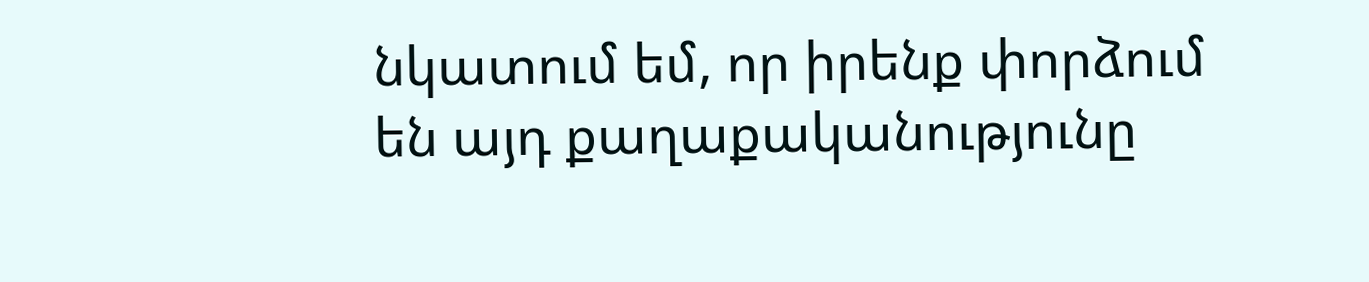նկատում եմ, որ իրենք փորձում են այդ քաղաքականությունը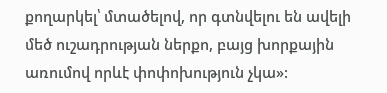քողարկել՝ մտածելով, որ գտնվելու են ավելի մեծ ուշադրության ներքո, բայց խորքային առումով որևէ փոփոխություն չկա»: